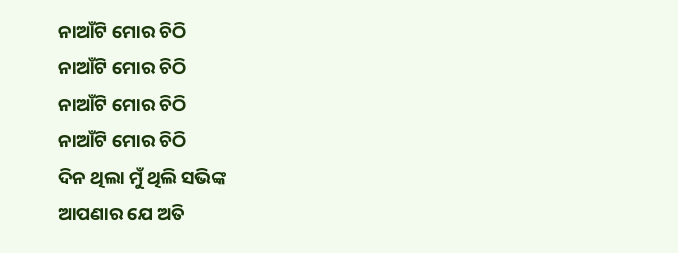ନାଆଁଟି ମୋର ଚିଠି
ନାଆଁଟି ମୋର ଚିଠି
ନାଆଁଟି ମୋର ଚିଠି
ନାଆଁଟି ମୋର ଚିଠି
ଦିନ ଥିଲା ମୁଁ ଥିଲି ସଭିଙ୍କ
ଆପଣାର ଯେ ଅତି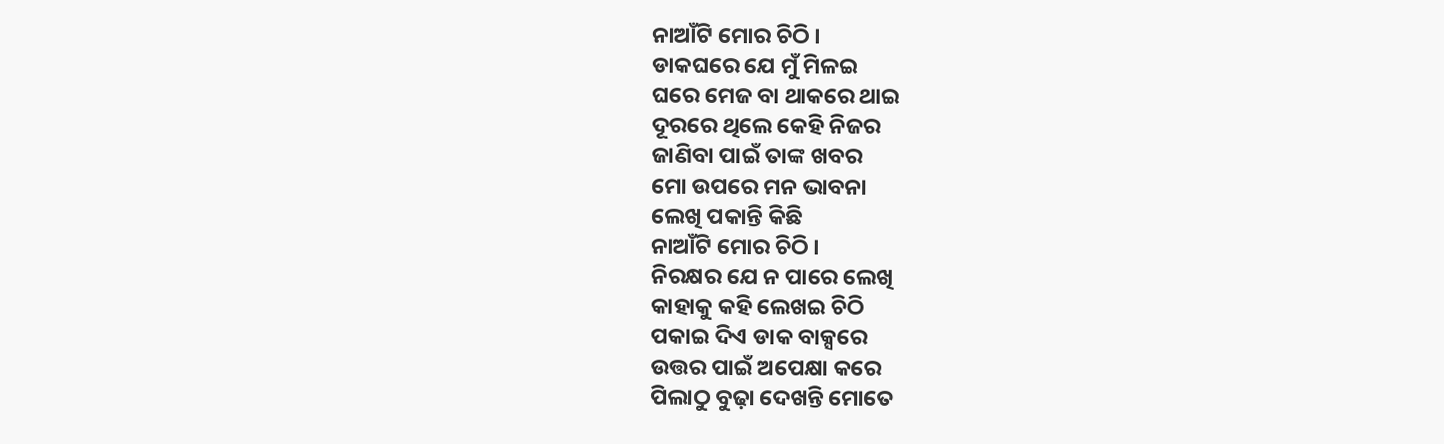ନାଆଁଟି ମୋର ଚିଠି ।
ଡାକଘରେ ଯେ ମୁଁ ମିଳଇ
ଘରେ ମେଜ ବା ଥାକରେ ଥାଇ
ଦୂରରେ ଥିଲେ କେହି ନିଜର
ଜାଣିବା ପାଇଁ ତାଙ୍କ ଖବର
ମୋ ଉପରେ ମନ ଭାବନା
ଲେଖି ପକାନ୍ତି କିଛି
ନାଆଁଟି ମୋର ଚିଠି ।
ନିରକ୍ଷର ଯେ ନ ପାରେ ଲେଖି
କାହାକୁ କହି ଲେଖଇ ଚିଠି
ପକାଇ ଦିଏ ଡାକ ବାକ୍ସରେ
ଉତ୍ତର ପାଇଁ ଅପେକ୍ଷା କରେ
ପିଲାଠୁ ବୁଢ଼ା ଦେଖନ୍ତି ମୋତେ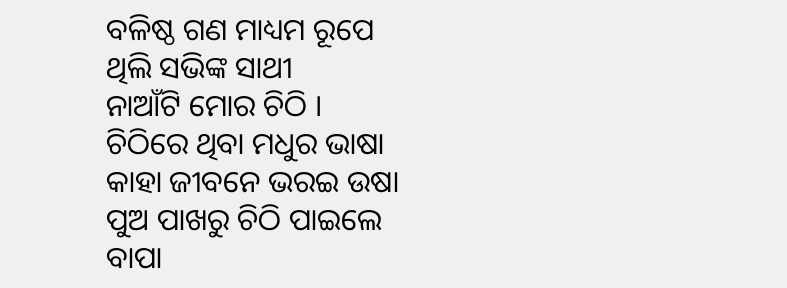ବଳିଷ୍ଠ ଗଣ ମାଧ୍ୟମ ରୂପେ
ଥିଲି ସଭିଙ୍କ ସାଥୀ
ନାଆଁଟି ମୋର ଚିଠି ।
ଚିଠିରେ ଥିବା ମଧୁର ଭାଷା
କାହା ଜୀବନେ ଭରଇ ଉଷା
ପୁଅ ପାଖରୁ ଚିଠି ପାଇଲେ
ବାପା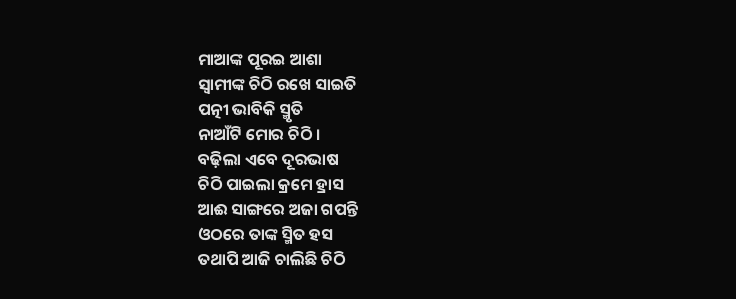ମାଆଙ୍କ ପୂରଇ ଆଶା
ସ୍ଵାମୀଙ୍କ ଚିଠି ରଖେ ସାଇତି
ପତ୍ନୀ ଭାବିକି ସ୍ମୃତି
ନାଆଁଟି ମୋର ଚିଠି ।
ବଢ଼ିଲା ଏବେ ଦୂରଭାଷ
ଚିଠି ପାଇଲା କ୍ରମେ ହ୍ରାସ
ଆଈ ସାଙ୍ଗରେ ଅଜା ଗପନ୍ତି
ଓଠରେ ତାଙ୍କ ସ୍ମିତ ହସ
ତଥାପି ଆଜି ଚାଲିଛି ଚିଠି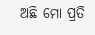ଅଛି ମୋ ପ୍ରତି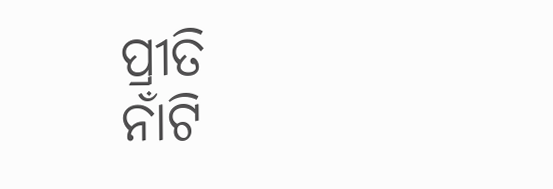ପ୍ରୀତି
ନାଁଟି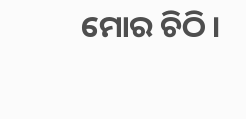ମୋର ଚିଠି ।